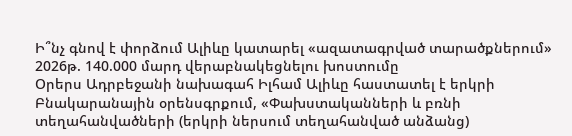Ի՞նչ գնով է փորձում Ալիևը կատարել «ազատագրված տարածքներում» 2026թ. 140.000 մարդ վերաբնակեցնելու խոստումը
Օրերս Ադրբեջանի նախագահ Իլհամ Ալիևը հաստատել է երկրի Բնակարանային օրենսգրքում, «Փախստականների և բռնի տեղահանվածների (երկրի ներսում տեղահանված անձանց)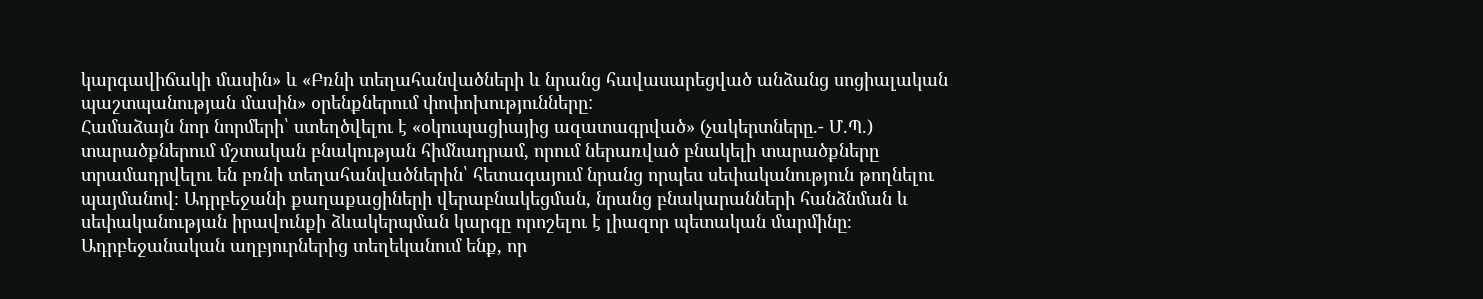կարգավիճակի մասին» և «Բռնի տեղահանվածների և նրանց հավասարեցված անձանց սոցիալական պաշտպանության մասին» օրենքներում փոփոխությունները:
Համաձայն նոր նորմերի՝ ստեղծվելու է «օկուպացիայից ազատագրված» (չակերտները.- Մ.Պ.) տարածքներում մշտական բնակության հիմնադրամ, որում ներառված բնակելի տարածքները տրամադրվելու են բռնի տեղահանվածներին՝ հետագայում նրանց որպես սեփականություն թողնելու պայմանով։ Ադրբեջանի քաղաքացիների վերաբնակեցման, նրանց բնակարանների հանձնման և սեփականության իրավունքի ձևակերպման կարգը որոշելու է լիազոր պետական մարմինը։
Ադրբեջանական աղբյուրներից տեղեկանում ենք, որ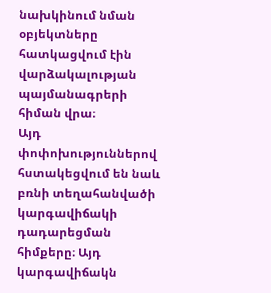նախկինում նման օբյեկտները հատկացվում էին վարձակալության պայմանագրերի հիման վրա։
Այդ փոփոխություններով հստակեցվում են նաև բռնի տեղահանվածի կարգավիճակի դադարեցման հիմքերը։ Այդ կարգավիճակն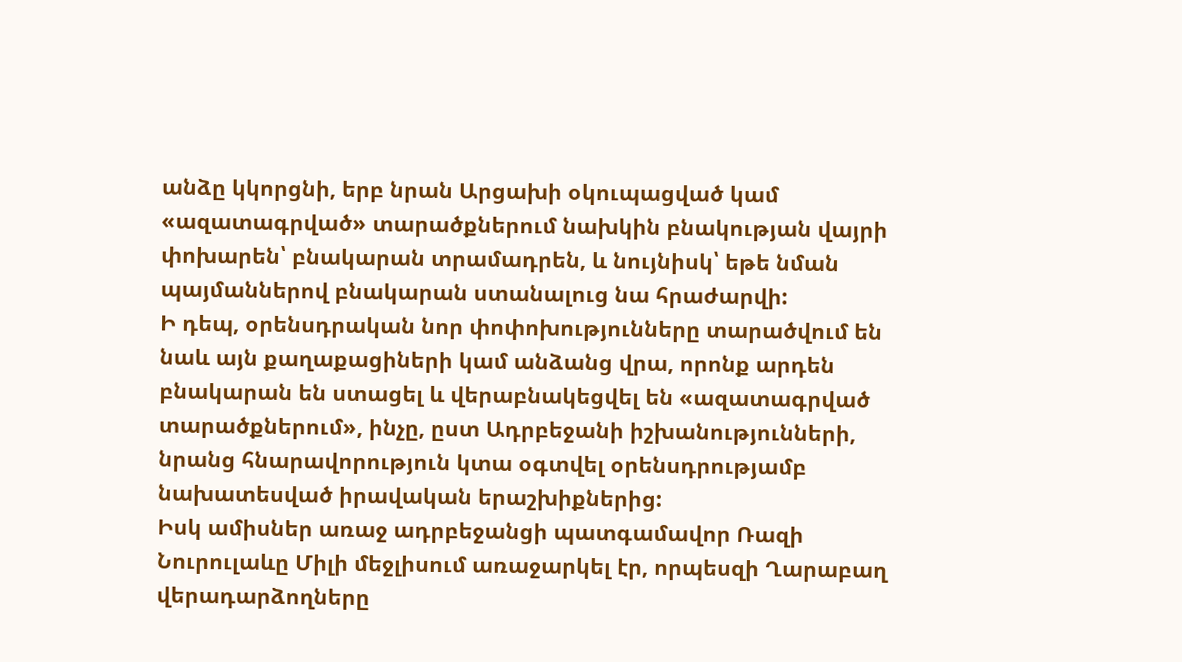անձը կկորցնի, երբ նրան Արցախի օկուպացված կամ «ազատագրված» տարածքներում նախկին բնակության վայրի փոխարեն՝ բնակարան տրամադրեն, և նույնիսկ՝ եթե նման պայմաններով բնակարան ստանալուց նա հրաժարվի:
Ի դեպ, օրենսդրական նոր փոփոխությունները տարածվում են նաև այն քաղաքացիների կամ անձանց վրա, որոնք արդեն բնակարան են ստացել և վերաբնակեցվել են «ազատագրված տարածքներում», ինչը, ըստ Ադրբեջանի իշխանությունների, նրանց հնարավորություն կտա օգտվել օրենսդրությամբ նախատեսված իրավական երաշխիքներից:
Իսկ ամիսներ առաջ ադրբեջանցի պատգամավոր Ռազի Նուրուլաևը Միլի մեջլիսում առաջարկել էր, որպեսզի Ղարաբաղ վերադարձողները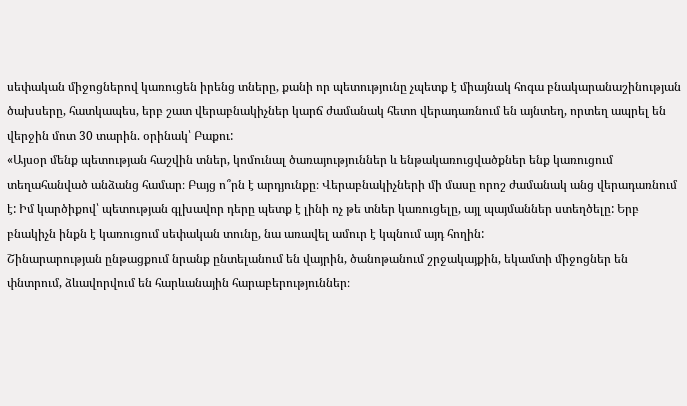սեփական միջոցներով կառուցեն իրենց տները, քանի որ պետությունը չպետք է միայնակ հոգա բնակարանաշինության ծախսերը, հատկապես, երբ շատ վերաբնակիչներ կարճ ժամանակ հետո վերադառնում են այնտեղ, որտեղ ապրել են վերջին մոտ 30 տարին. օրինակ՝ Բաքու:
«Այսօր մենք պետության հաշվին տներ, կոմունալ ծառայություններ և ենթակառուցվածքներ ենք կառուցում տեղահանված անձանց համար։ Բայց ո՞րն է արդյունքը։ Վերաբնակիչների մի մասը որոշ ժամանակ անց վերադառնում է: Իմ կարծիքով՝ պետության գլխավոր դերը պետք է լինի ոչ թե տներ կառուցելը, այլ պայմաններ ստեղծելը: Երբ բնակիչն ինքն է կառուցում սեփական տունը, նա առավել ամուր է կպնում այդ հողին:
Շինարարության ընթացքում նրանք ընտելանում են վայրին, ծանոթանում շրջակայքին, եկամտի միջոցներ են փնտրում, ձևավորվում են հարևանային հարաբերություններ։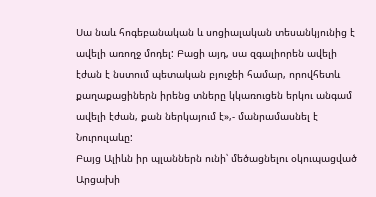Սա նաև հոգեբանական և սոցիալական տեսանկյունից է ավելի առողջ մոդել: Բացի այդ, սա զգալիորեն ավելի էժան է նստում պետական բյուջեի համար, որովհետև քաղաքացիներն իրենց տները կկառուցեն երկու անգամ ավելի էժան, քան ներկայում է»,- մանրամասնել է Նուրուլաևը:
Բայց Ալիևն իր պլաններն ունի՝ մեծացնելու օկուպացված Արցախի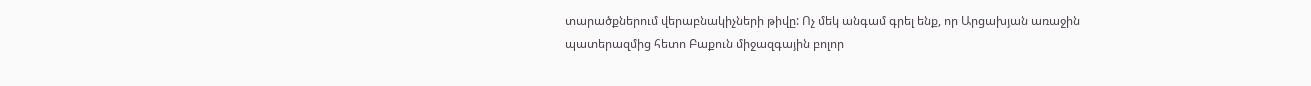տարածքներում վերաբնակիչների թիվը: Ոչ մեկ անգամ գրել ենք, որ Արցախյան առաջին պատերազմից հետո Բաքուն միջազգային բոլոր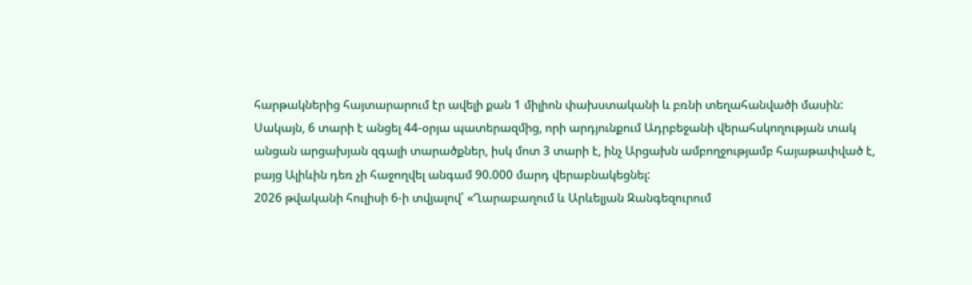հարթակներից հայտարարում էր ավելի քան 1 միլիոն փախստականի և բռնի տեղահանվածի մասին:
Սակայն, 6 տարի է անցել 44-օրյա պատերազմից, որի արդյունքում Ադրբեջանի վերահսկողության տակ անցան արցախյան զգալի տարածքներ, իսկ մոտ 3 տարի է, ինչ Արցախն ամբողջությամբ հայաթափված է, բայց Ալիևին դեռ չի հաջողվել անգամ 90.000 մարդ վերաբնակեցնել:
2026 թվականի հուլիսի 6-ի տվյալով՝ «Ղարաբաղում և Արևելյան Զանգեզուրում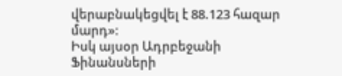վերաբնակեցվել է 88.123 հազար մարդ»:
Իսկ այսօր Ադրբեջանի Ֆինանսների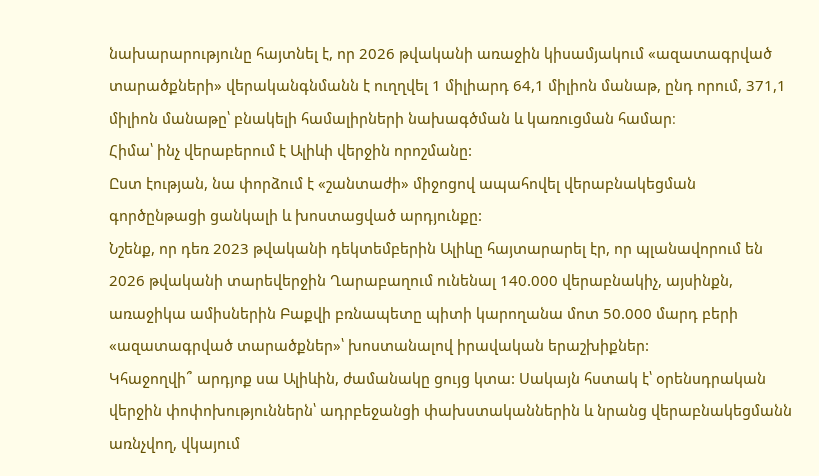նախարարությունը հայտնել է, որ 2026 թվականի առաջին կիսամյակում «ազատագրված տարածքների» վերականգնմանն է ուղղվել 1 միլիարդ 64,1 միլիոն մանաթ, ընդ որում, 371,1 միլիոն մանաթը՝ բնակելի համալիրների նախագծման և կառուցման համար։
Հիմա՝ ինչ վերաբերում է Ալիևի վերջին որոշմանը:
Ըստ էության, նա փորձում է «շանտաժի» միջոցով ապահովել վերաբնակեցման գործընթացի ցանկալի և խոստացված արդյունքը:
Նշենք, որ դեռ 2023 թվականի դեկտեմբերին Ալիևը հայտարարել էր, որ պլանավորում են 2026 թվականի տարեվերջին Ղարաբաղում ունենալ 140.000 վերաբնակիչ, այսինքն, առաջիկա ամիսներին Բաքվի բռնապետը պիտի կարողանա մոտ 50.000 մարդ բերի «ազատագրված տարածքներ»՝ խոստանալով իրավական երաշխիքներ:
Կհաջողվի՞ արդյոք սա Ալիևին, ժամանակը ցույց կտա: Սակայն հստակ է՝ օրենսդրական վերջին փոփոխություններն՝ ադրբեջանցի փախստականներին և նրանց վերաբնակեցմանն առնչվող, վկայում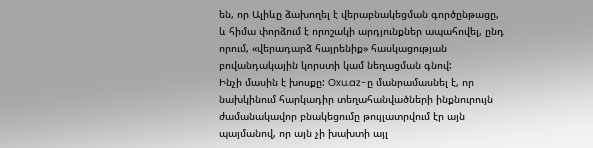են, որ Ալիևը ձախողել է վերաբնակեցման գործընթացը, և հիմա փորձում է որոշակի արդյունքներ ապահովել, ընդ որում, «վերադարձ հայրենիք» հասկացության բովանդակային կորստի կամ նեղացման գնով:
Ինչի մասին է խոսքը: Oxu.az-ը մանրամասնել է, որ նախկինում հարկադիր տեղահանվածների ինքնուրույն ժամանակավոր բնակեցումը թույլատրվում էր այն պայմանով, որ այն չի խախտի այլ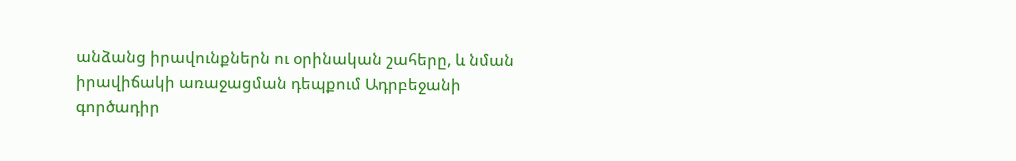անձանց իրավունքներն ու օրինական շահերը, և նման իրավիճակի առաջացման դեպքում Ադրբեջանի գործադիր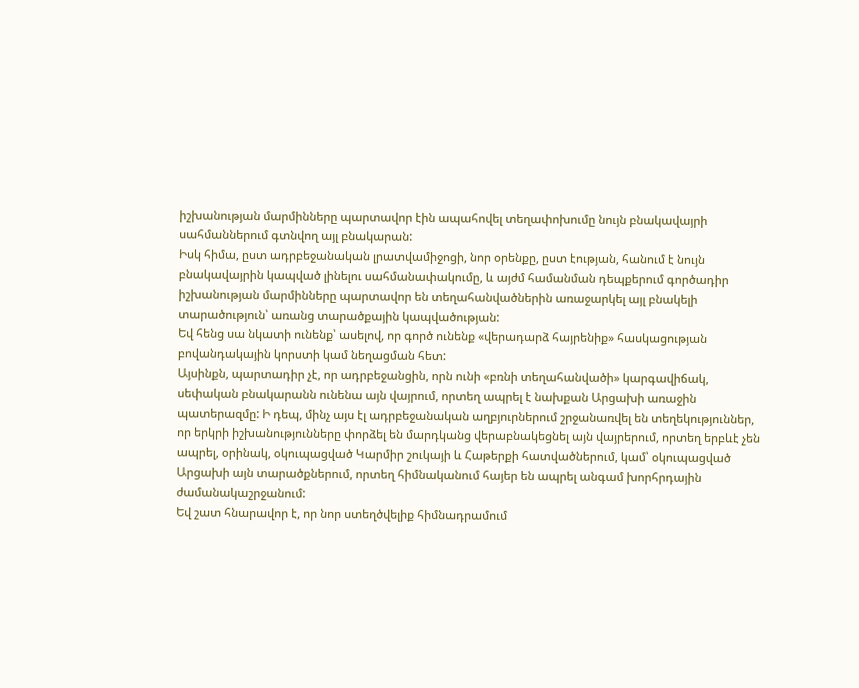իշխանության մարմինները պարտավոր էին ապահովել տեղափոխումը նույն բնակավայրի սահմաններում գտնվող այլ բնակարան:
Իսկ հիմա, ըստ ադրբեջանական լրատվամիջոցի, նոր օրենքը, ըստ էության, հանում է նույն բնակավայրին կապված լինելու սահմանափակումը, և այժմ համանման դեպքերում գործադիր իշխանության մարմինները պարտավոր են տեղահանվածներին առաջարկել այլ բնակելի տարածություն՝ առանց տարածքային կապվածության:
Եվ հենց սա նկատի ունենք՝ ասելով, որ գործ ունենք «վերադարձ հայրենիք» հասկացության բովանդակային կորստի կամ նեղացման հետ:
Այսինքն, պարտադիր չէ, որ ադրբեջանցին, որն ունի «բռնի տեղահանվածի» կարգավիճակ, սեփական բնակարանն ունենա այն վայրում, որտեղ ապրել է նախքան Արցախի առաջին պատերազմը: Ի դեպ, մինչ այս էլ ադրբեջանական աղբյուրներում շրջանառվել են տեղեկություններ, որ երկրի իշխանությունները փորձել են մարդկանց վերաբնակեցնել այն վայրերում, որտեղ երբևէ չեն ապրել, օրինակ, օկուպացված Կարմիր շուկայի և Հաթերքի հատվածներում, կամ՝ օկուպացված Արցախի այն տարածքներում, որտեղ հիմնականում հայեր են ապրել անգամ խորհրդային ժամանակաշրջանում:
Եվ շատ հնարավոր է, որ նոր ստեղծվելիք հիմնադրամում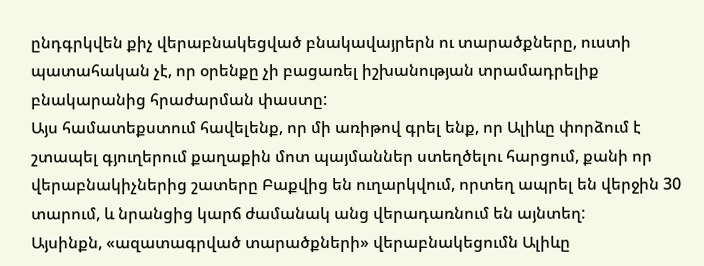ընդգրկվեն քիչ վերաբնակեցված բնակավայրերն ու տարածքները, ուստի պատահական չէ, որ օրենքը չի բացառել իշխանության տրամադրելիք բնակարանից հրաժարման փաստը:
Այս համատեքստում հավելենք, որ մի առիթով գրել ենք, որ Ալիևը փորձում է շտապել գյուղերում քաղաքին մոտ պայմաններ ստեղծելու հարցում, քանի որ վերաբնակիչներից շատերը Բաքվից են ուղարկվում, որտեղ ապրել են վերջին 30 տարում, և նրանցից կարճ ժամանակ անց վերադառնում են այնտեղ:
Այսինքն, «ազատագրված տարածքների» վերաբնակեցումն Ալիևը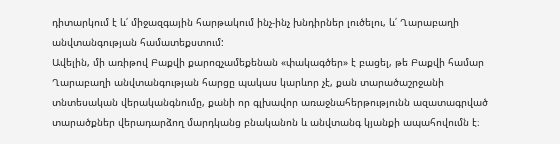դիտարկում է և՛ միջազգային հարթակում ինչ-ինչ խնդիրներ լուծելու, և՛ Ղարաբաղի անվտանգության համատեքստում:
Ավելին, մի առիթով Բաքվի քարոզչամեքենան «փակագծեր» է բացել, թե Բաքվի համար Ղարաբաղի անվտանգության հարցը պակաս կարևոր չէ, քան տարածաշրջանի տնտեսական վերականգնումը, քանի որ գլխավոր առաջնահերթությունն ազատագրված տարածքներ վերադարձող մարդկանց բնականոն և անվտանգ կյանքի ապահովումն է։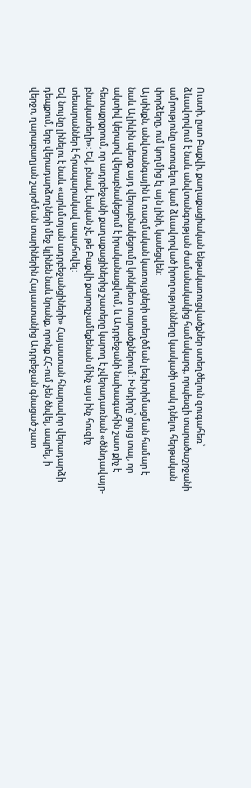Ուստի, ըստ Բաքվի, քաղաքացիական ենթակառուցվածքներ ստեղծելուն զուգահեռ՝ ձևավորվում է նաև անվտանգության ժամանակակից համակարգ, որպեսզի տարածաշրջանի ամրությունը ստուգելու կամ ձևավորված իրողությունները կասկածի տակ դնելու հերթական փորձերը, ում կողմից էլ այն լինի, կասեցվեն:
Այսինքն, անվտանգային և ռազմական կառույցների ստեղծման լեգիտիմացման համար է նաև Ալիևին պետք այդ վերաբնակեցումը կոնկրետ տարածքներում: Խնդիրը՝ ցույց տալ, որ ակտիվ կերպով վերաբնակեցում է իրականացվում, և Ադրբեջանի նախագահին շատ քիչ է հետաքրքրում, որ ադրբեջանի քաղաքացիներից շատերը կարող է չվերադառնան «ծննդավայր-բնակատեղի»: Եվ, բնավ, էական չէ, թե Բաքվի քարոզչամեքենան մինչ այս ինչ հուզիչ տեսարաններ է հրապարակավ ապահովել:
Եվ նույնը լինելու է նաև «արևմտյան ադրբեջանցիների» Հայաստան հնարավոր վերադարձի դեպքում, երբ վերադարձողների մեջ կլինեն նաև նրանք, որոնք ՀՀ-ում չեն ծնվել, ապրել, ի վերջո, ղարաբաղյան շարժման տարիներին Հայաստանից Ադրբեջան գնացած շատ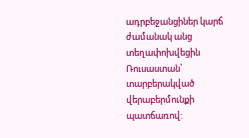ադրբեջանցիներ կարճ ժամանակ անց տեղափոխվեցին Ռուսաստան՝ տարբերակված վերաբերմունքի պատճառով: